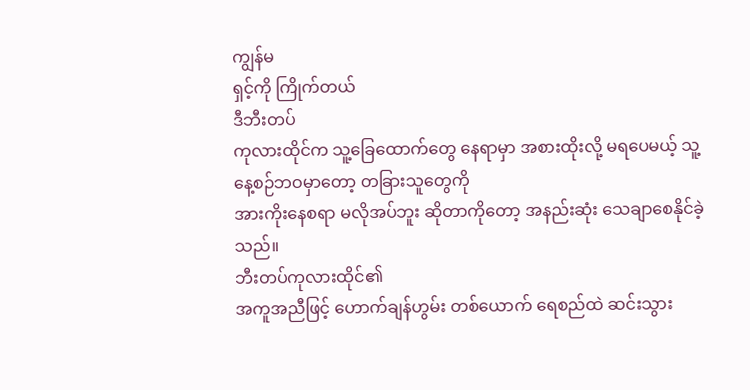ကျွန်မ
ရှင့်ကို ကြိုက်တယ်
ဒီဘီးတပ်
ကုလားထိုင်က သူ့ခြေထောက်တွေ နေရာမှာ အစားထိုးလို့ မရပေမယ့် သူ့နေ့စဉ်ဘဝမှာတော့ တခြားသူတွေကို
အားကိုးနေစရာ မလိုအပ်ဘူး ဆိုတာကိုတော့ အနည်းဆုံး သေချာစေနိုင်ခဲ့သည်။
ဘီးတပ်ကုလားထိုင်၏
အကူအညီဖြင့် ဟောက်ချန်ဟွမ်း တစ်ယောက် ရေစည်ထဲ ဆင်းသွား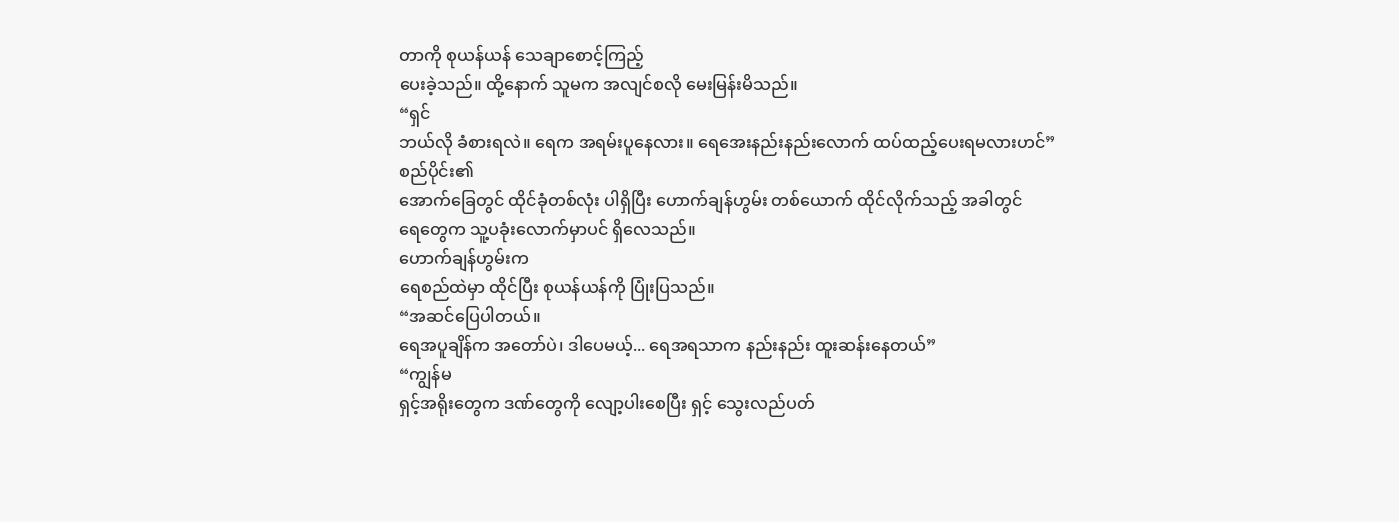တာကို စုယန်ယန် သေချာစောင့်ကြည့်
ပေးခဲ့သည်။ ထို့နောက် သူမက အလျင်စလို မေးမြန်းမိသည်။
“ရှင်
ဘယ်လို ခံစားရလဲ။ ရေက အရမ်းပူနေလား။ ရေအေးနည်းနည်းလောက် ထပ်ထည့်ပေးရမလားဟင်”
စည်ပိုင်း၏
အောက်ခြေတွင် ထိုင်ခုံတစ်လုံး ပါရှိပြီး ဟောက်ချန်ဟွမ်း တစ်ယောက် ထိုင်လိုက်သည့် အခါတွင်
ရေတွေက သူ့ပခုံးလောက်မှာပင် ရှိလေသည်။
ဟောက်ချန်ဟွမ်းက
ရေစည်ထဲမှာ ထိုင်ပြီး စုယန်ယန်ကို ပြုံးပြသည်။
“အဆင်ပြေပါတယ်။
ရေအပူချိန်က အတော်ပဲ၊ ဒါပေမယ့်... ရေအရသာက နည်းနည်း ထူးဆန်းနေတယ်”
“ကျွန်မ
ရှင့်အရိုးတွေက ဒဏ်တွေကို လျော့ပါးစေပြီး ရှင့် သွေးလည်ပတ်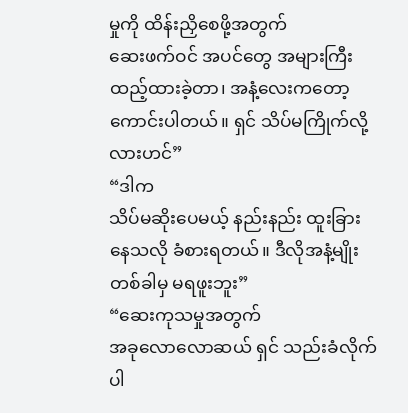မှုကို ထိန်းညှိစေဖို့အတွက်
ဆေးဖက်ဝင် အပင်တွေ အများကြီး ထည့်ထားခဲ့တာ၊ အနံ့လေးကတော့ ကောင်းပါတယ်။ ရှင် သိပ်မကြိုက်လို့လားဟင်”
“ဒါက
သိပ်မဆိုးပေမယ့် နည်းနည်း ထူးခြားနေသလို ခံစားရတယ်။ ဒီလိုအနံ့မျိုး တစ်ခါမှ မရဖူးဘူး”
“ဆေးကုသမှုအတွက်
အခုလောလောဆယ် ရှင် သည်းခံလိုက်ပါ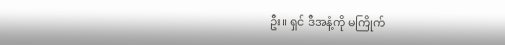ဦး။ ရှင် ဒီအနံ့ကို မကြိုက်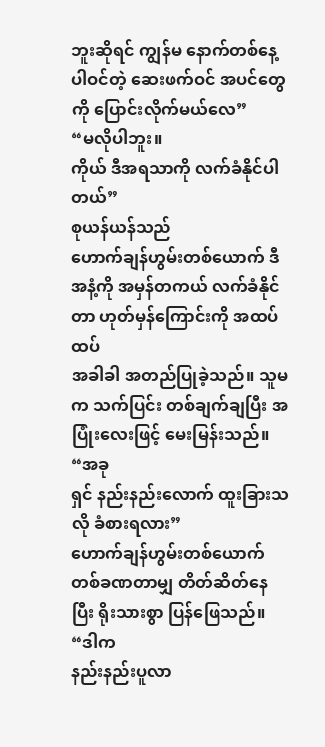ဘူးဆိုရင် ကျွန်မ နောက်တစ်နေ့
ပါဝင်တဲ့ ဆေးဖက်ဝင် အပင်တွေကို ပြောင်းလိုက်မယ်လေ”
“မလိုပါဘူး။
ကိုယ် ဒီအရသာကို လက်ခံနိုင်ပါတယ်”
စုယန်ယန်သည်
ဟောက်ချန်ဟွမ်းတစ်ယောက် ဒီအနံ့ကို အမှန်တကယ် လက်ခံနိုင်တာ ဟုတ်မှန်ကြောင်းကို အထပ်ထပ်
အခါခါ အတည်ပြုခဲ့သည်။ သူမက သက်ပြင်း တစ်ချက်ချပြီး အပြုံးလေးဖြင့် မေးမြန်းသည်။
“အခု
ရှင် နည်းနည်းလောက် ထူးခြားသလို ခံစားရလား”
ဟောက်ချန်ဟွမ်းတစ်ယောက်
တစ်ခဏတာမျှ တိတ်ဆိတ်နေပြီး ရိုးသားစွာ ပြန်ဖြေသည်။
“ဒါက
နည်းနည်းပူလာ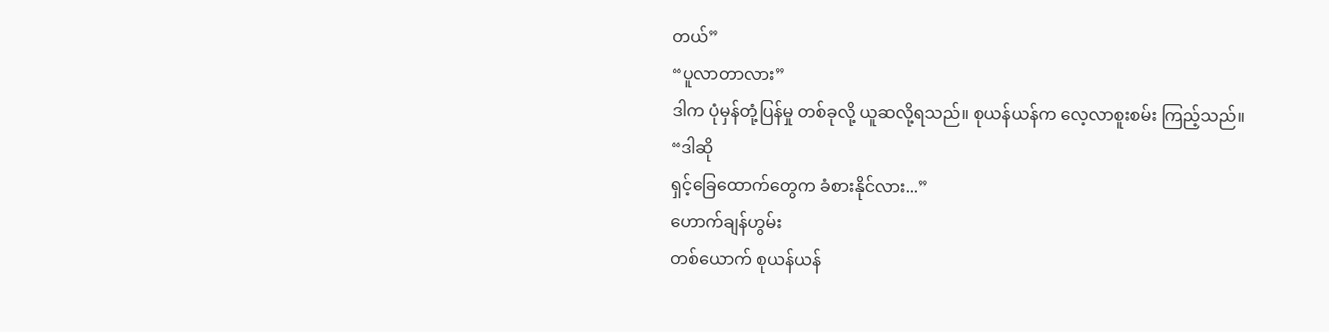တယ်”
“ပူလာတာလား”
ဒါက ပုံမှန်တုံ့ပြန်မှု တစ်ခုလို့ ယူဆလို့ရသည်။ စုယန်ယန်က လေ့လာစူးစမ်း ကြည့်သည်။
“ဒါဆို
ရှင့်ခြေထောက်တွေက ခံစားနိုင်လား...”
ဟောက်ချန်ဟွမ်း
တစ်ယောက် စုယန်ယန်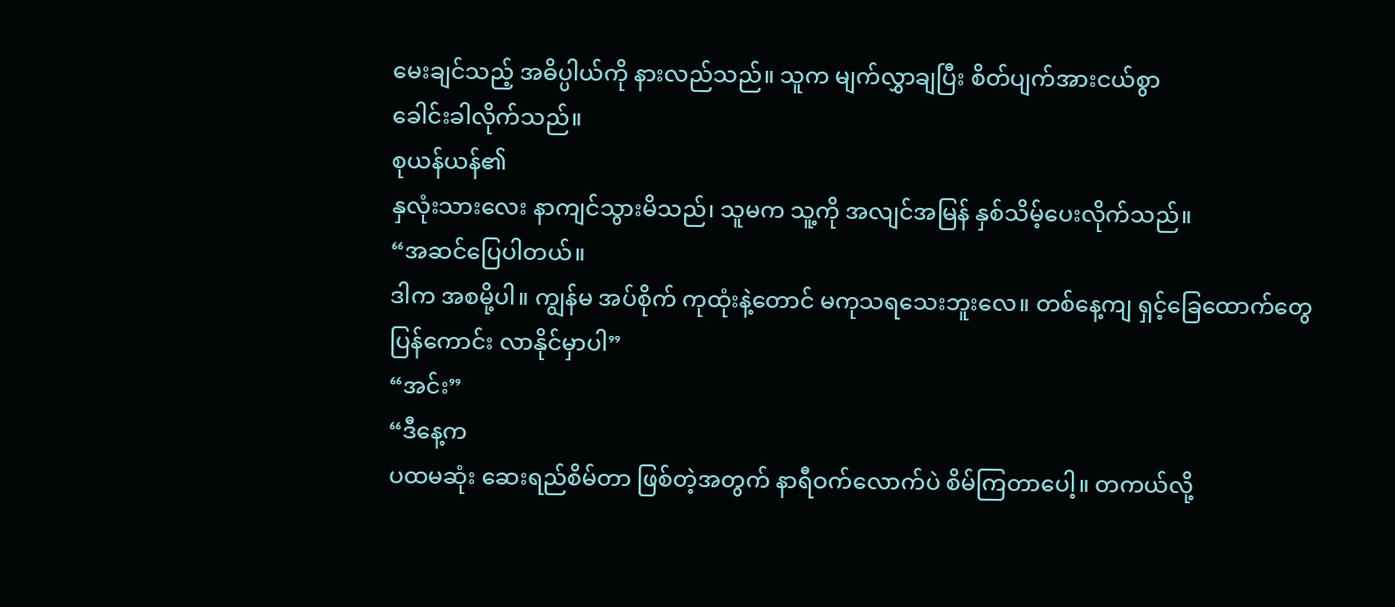မေးချင်သည့် အဓိပ္ပါယ်ကို နားလည်သည်။ သူက မျက်လွှာချပြီး စိတ်ပျက်အားငယ်စွာ
ခေါင်းခါလိုက်သည်။
စုယန်ယန်၏
နှလုံးသားလေး နာကျင်သွားမိသည်၊ သူမက သူ့ကို အလျင်အမြန် နှစ်သိမ့်ပေးလိုက်သည်။
“အဆင်ပြေပါတယ်။
ဒါက အစမို့ပါ။ ကျွန်မ အပ်စိုက် ကုထုံးနဲ့တောင် မကုသရသေးဘူးလေ။ တစ်နေ့ကျ ရှင့်ခြေထောက်တွေ
ပြန်ကောင်း လာနိုင်မှာပါ”
“အင်း”
“ဒီနေ့က
ပထမဆုံး ဆေးရည်စိမ်တာ ဖြစ်တဲ့အတွက် နာရီဝက်လောက်ပဲ စိမ်ကြတာပေါ့။ တကယ်လို့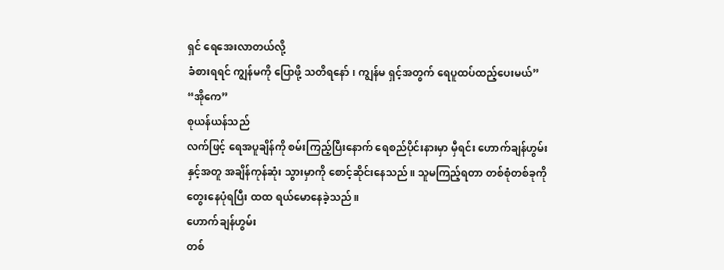ရှင် ရေအေးလာတယ်လို့
ခံစားရရင် ကျွန်မကို ပြောဖို့ သတိရနော်၊ ကျွန်မ ရှင့်အတွက် ရေပူထပ်ထည့်ပေးမယ်”
“အိုကေ”
စုယန်ယန်သည်
လက်ဖြင့် ရေအပူချိန်ကို စမ်းကြည့်ပြီးနောက် ရေစည်ပိုင်းနားမှာ မှီရင်း ဟောက်ချန်ဟွမ်း
နှင့်အတူ အချိန်ကုန်ဆုံး သွားမှာကို စောင့်ဆိုင်းနေသည်။ သူမကြည့်ရတာ တစ်စုံတစ်ခုကို
တွေးနေပုံရပြီး ထထ ရယ်မောနေခဲ့သည်။
ဟောက်ချန်ဟွမ်း
တစ်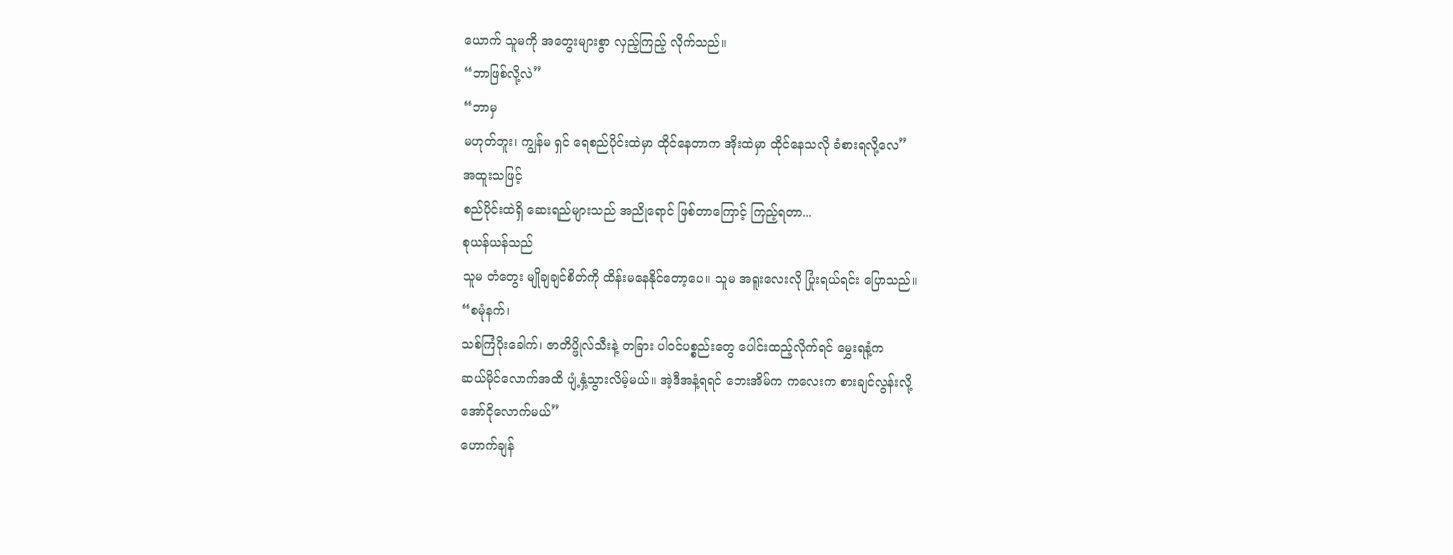ယောက် သူမကို အတွေးများစွာ လှည့်ကြည့် လိုက်သည်။
“ဘာဖြစ်လို့လဲ”
“ဘာမှ
မဟုတ်ဘူး၊ ကျွန်မ ရှင် ရေစည်ပိုင်းထဲမှာ ထိုင်နေတာက အိုးထဲမှာ ထိုင်နေသလို ခံစားရလို့လေ”
အထူးသဖြင့်
စည်ပိုင်းထဲရှိ ဆေးရည်များသည် အညိုရောင် ဖြစ်တာကြောင့် ကြည့်ရတာ...
စုယန်ယန်သည်
သူမ တံတွေး မျိုချချင်စိတ်ကို ထိန်းမနေနိုင်တော့ပေ။ သူမ အရူးလေးလို ပြုံးရယ်ရင်း ပြောသည်။
“စမုံနက်၊
သစ်ကြံပိုးခေါက်၊ ဇာတိပ္ဖိုလ်သီးနဲ့ တခြား ပါဝင်ပစ္စည်းတွေ ပေါင်းထည့်လိုက်ရင် မွှေးရနံ့က
ဆယ်မိုင်လောက်အထိ ပျံ့နှံ့သွားလိမ့်မယ်။ အဲ့ဒီအနံ့ရရင် ဘေးအိမ်က ကလေးက စားချင်လွန်းလို့
အော်ငိုလောက်မယ်”
ဟောက်ချန်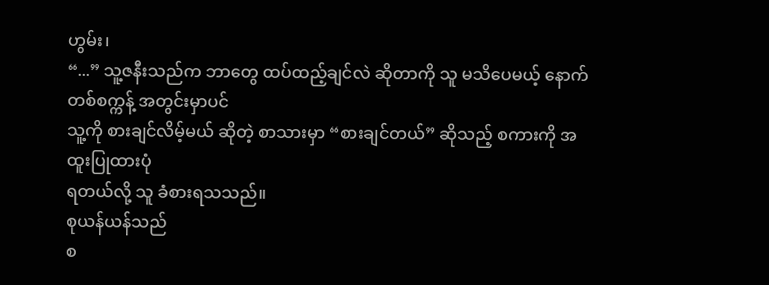ဟွမ်း၊
“...” သူ့ဇနီးသည်က ဘာတွေ ထပ်ထည့်ချင်လဲ ဆိုတာကို သူ မသိပေမယ့် နောက်တစ်စက္ကန့် အတွင်းမှာပင်
သူ့ကို စားချင်လိမ့်မယ် ဆိုတဲ့ စာသားမှာ “စားချင်တယ်” ဆိုသည့် စကားကို အထူးပြုထားပုံ
ရတယ်လို့ သူ ခံစားရသသည်။
စုယန်ယန်သည်
စ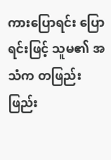ကားပြောရင်း ပြောရင်းဖြင့် သူမ၏ အသံက တဖြည်းဖြည်း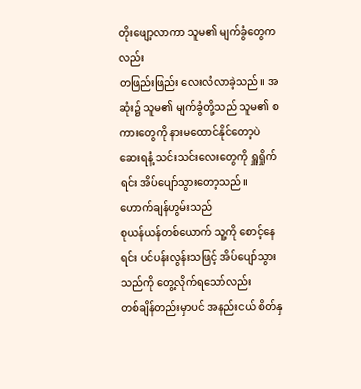တိုးဖျော့လာကာ သူမ၏ မျက်ခွံတွေကလည်း
တဖြည်းဖြည်း လေးလံလာခဲ့သည်။ အဆုံး၌ သူမ၏ မျက်ခွံတို့သည် သူမ၏ စကားတွေကို နားမထောင်နိုင်တော့ပဲ
ဆေးရနံ့ သင်းသင်းလေးတွေကို ရှူရှိုက်ရင်း အိပ်ပျော်သွားတော့သည်။
ဟောက်ချန်ဟွမ်းသည်
စုယန်ယန်တစ်ယောက် သူ့ကို စောင့်နေရင်း ပင်ပန်းလွန်းသဖြင့် အိပ်ပျော်သွားသည်ကို တွေ့လိုက်ရသော်လည်း
တစ်ချိန်တည်းမှာပင် အနည်းငယ် စိတ်နှ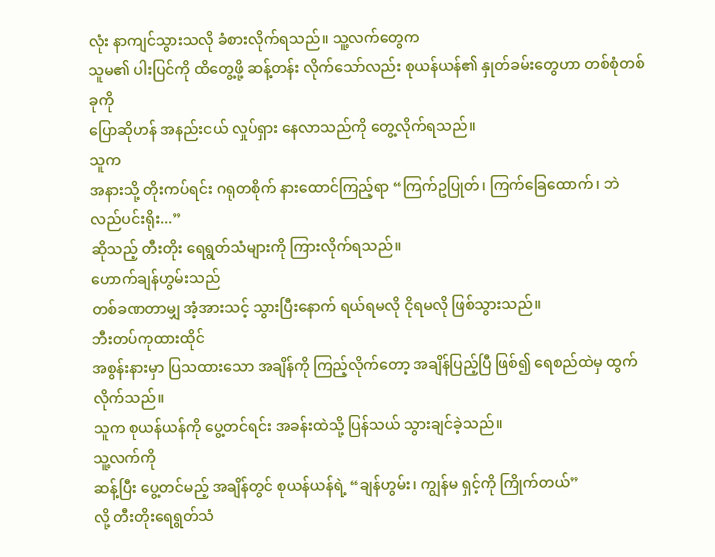လုံး နာကျင်သွားသလို ခံစားလိုက်ရသည်။ သူ့လက်တွေက
သူမ၏ ပါးပြင်ကို ထိတွေ့ဖို့ ဆန့်တန်း လိုက်သော်လည်း စုယန်ယန်၏ နှုတ်ခမ်းတွေဟာ တစ်စုံတစ်ခုကို
ပြောဆိုဟန် အနည်းငယ် လှုပ်ရှား နေလာသည်ကို တွေ့လိုက်ရသည်။
သူက
အနားသို့ တိုးကပ်ရင်း ဂရုတစိုက် နားထောင်ကြည့်ရာ “ကြက်ဥပြုတ်၊ ကြက်ခြေထောက်၊ ဘဲလည်ပင်းရိုး...”
ဆိုသည့် တီးတိုး ရေရွတ်သံများကို ကြားလိုက်ရသည်။
ဟောက်ချန်ဟွမ်းသည်
တစ်ခဏတာမျှ အံ့အားသင့် သွားပြီးနောက် ရယ်ရမလို ငိုရမလို ဖြစ်သွားသည်။
ဘီးတပ်ကုထားထိုင်
အစွန်းနားမှာ ပြသထားသော အချိန်ကို ကြည့်လိုက်တော့ အချိန်ပြည့်ပြီ ဖြစ်၍ ရေစည်ထဲမှ ထွက်လိုက်သည်။
သူက စုယန်ယန်ကို ပွေ့တင်ရင်း အခန်းထဲသို့ ပြန်သယ် သွားချင်ခဲ့သည်။
သူ့လက်ကို
ဆန့်ပြီး ပွေ့တင်မည့် အချိန်တွင် စုယန်ယန်ရဲ့ “ချန်ဟွမ်း၊ ကျွန်မ ရှင့်ကို ကြိုက်တယ်”
လို့ တီးတိုးရေရွတ်သံ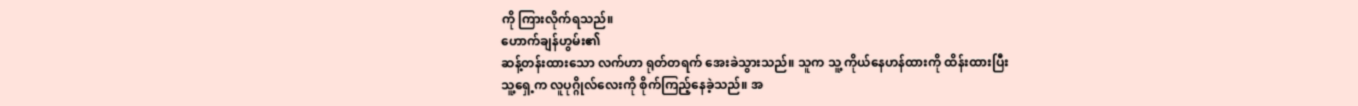ကို ကြားလိုက်ရသည်။
ဟောက်ချန်ဟွမ်း၏
ဆန့်တန်းထားသော လက်ဟာ ရုတ်တရက် အေးခဲသွားသည်။ သူက သူ့ ကိုယ်နေဟန်ထားကို ထိန်းထားပြီး
သူ့ရှေ့က လူပုဂ္ဂိုလ်လေးကို စိုက်ကြည့်နေခဲ့သည်။ အ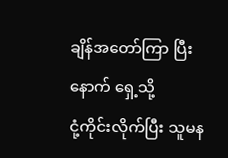ချိန်အတော်ကြာ ပြီးနောက် ရှေ့သို့
ငုံ့ကိုင်းလိုက်ပြီး သူမန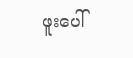ဖူးပေါ်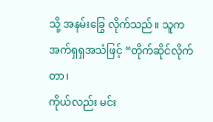သို့ အနမ်းခြွေ လိုက်သည်။ သူက အက်ရှရှအသံဖြင့် “တိုက်ဆိုင်လိုက်တာ၊
ကိုယ်လည်း မင်း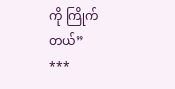ကို ကြိုက်တယ်”
***